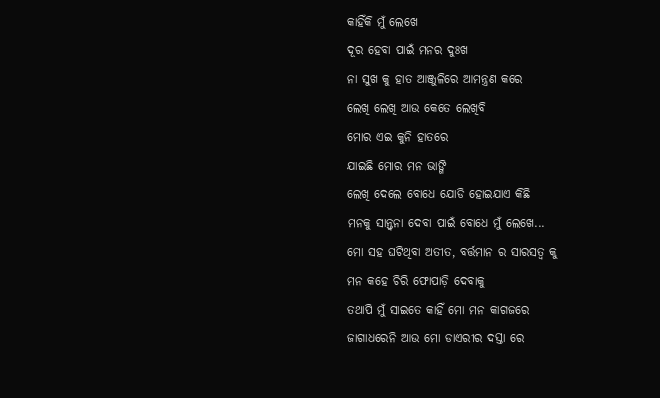କାହିଁକି ମୁଁ ଲେଖେ
ଦୂର ହେବା ପାଇଁ ମନର ଦୁଃଖ
ନା ସୁଖ କୁ ହାତ ଆଞ୍ଜୁଳିରେ ଆମନ୍ତ୍ରଣ କରେ
ଲେଖି ଲେଖି ଆଉ କେତେ ଲେଖିବି
ମୋର ଏଇ କୁନି ହାତରେ
ଯାଇଛି ମୋର ମନ ଭାଙ୍ଗି
ଲେଖି ଦେଲେ ବୋଧେ ଯୋଡି ହୋଇଯାଏ କିଛି
ମନକୁ ସାନ୍ତ୍ୱନା ଦେବା ପାଇଁ ବୋଧେ ମୁଁ ଲେଖେ...
ମୋ ସହ ଘଟିଥିବା ଅତୀତ, ବର୍ତ୍ତମାନ ର ସାରସତ୍ୱ କୁ
ମନ କହେ ଚିରି ଫୋପାଡ଼ି ଦେବାକୁ
ତଥାପି ମୁଁ ସାଇତେ କାହିଁ ମୋ ମନ କାଗଜରେ
ଜାଗାଧରେନି ଆଉ ମୋ ଡାଏରୀର ଦସ୍ତା ରେ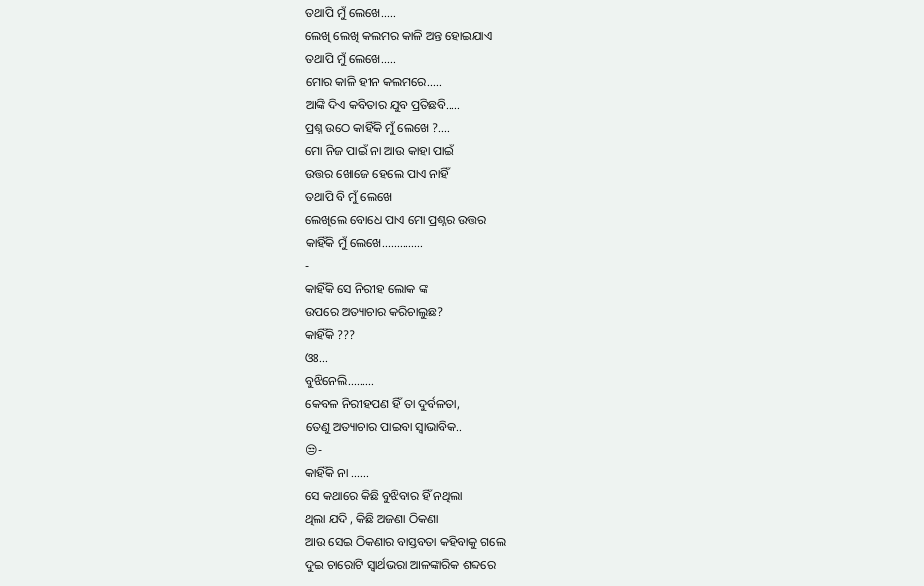ତଥାପି ମୁଁ ଲେଖେ.....
ଲେଖି ଲେଖି କଲମର କାଳି ଅନ୍ତ ହୋଇଯାଏ
ତଥାପି ମୁଁ ଲେଖେ.....
ମୋର କାଳି ହୀନ କଲମରେ.....
ଆଙ୍କି ଦିଏ କବିତାର ଯୁବ ପ୍ରତିଛବି.....
ପ୍ରଶ୍ନ ଉଠେ କାହିଁକି ମୁଁ ଲେଖେ ?....
ମୋ ନିଜ ପାଇଁ ନା ଆଉ କାହା ପାଇଁ
ଉତ୍ତର ଖୋଜେ ହେଲେ ପାଏ ନାହିଁ
ତଥାପି ବି ମୁଁ ଲେଖେ
ଲେଖିଲେ ବୋଧେ ପାଏ ମୋ ପ୍ରଶ୍ନର ଉତ୍ତର
କାହିଁକି ମୁଁ ଲେଖେ..............
-
କାହିଁକି ସେ ନିରୀହ ଲୋକ ଙ୍କ
ଉପରେ ଅତ୍ୟାଚାର କରିଚାଲୁଛ?
କାହିଁକି ???
ଓଃ...
ବୁଝିନେଲି.........
କେବଳ ନିରୀହପଣ ହିଁ ତା ଦୁର୍ବଳତା,
ତେଣୁ ଅତ୍ୟାଚାର ପାଇବା ସ୍ୱାଭାବିକ..
😒-
କାହିଁକି ନା ......
ସେ କଥାରେ କିଛି ବୁଝିବାର ହିଁ ନଥିଲା
ଥିଲା ଯଦି , କିଛି ଅଜଣା ଠିକଣା
ଆଉ ସେଇ ଠିକଣାର ବାସ୍ତବତା କହିବାକୁ ଗଲେ
ଦୁଇ ଚାରୋଟି ସ୍ୱାର୍ଥଭରା ଆଳଙ୍କାରିକ ଶବ୍ଦରେ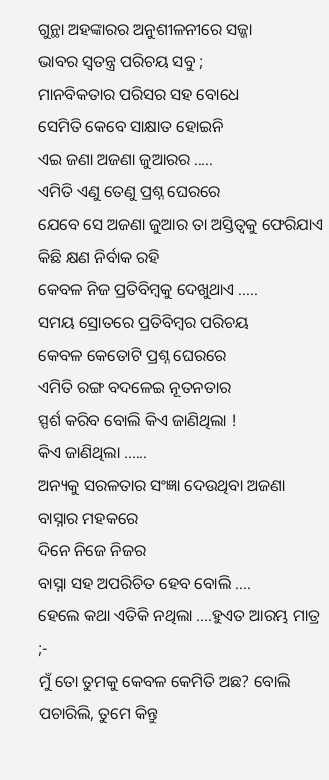ଗୁନ୍ଥା ଅହଙ୍କାରର ଅନୁଶୀଳନୀରେ ସଜ୍ଜା
ଭାବର ସ୍ୱତନ୍ତ୍ର ପରିଚୟ ସବୁ ;
ମାନବିକତାର ପରିସର ସହ ବୋଧେ
ସେମିତି କେବେ ସାକ୍ଷାତ ହୋଇନି
ଏଇ ଜଣା ଅଜଣା ଜୁଆରର .....
ଏମିତି ଏଣୁ ତେଣୁ ପ୍ରଶ୍ନ ଘେରରେ
ଯେବେ ସେ ଅଜଣା ଜୁଆର ତା ଅସ୍ତିତ୍ୱକୁ ଫେରିଯାଏ
କିଛି କ୍ଷଣ ନିର୍ବାକ ରହି
କେବଳ ନିଜ ପ୍ରତିବିମ୍ବକୁ ଦେଖୁଥାଏ .....
ସମୟ ସ୍ରୋତରେ ପ୍ରତିବିମ୍ବର ପରିଚୟ
କେବଳ କେତୋଟି ପ୍ରଶ୍ନ ଘେରରେ
ଏମିତି ରଙ୍ଗ ବଦଳେଇ ନୂତନତାର
ସ୍ପର୍ଶ କରିବ ବୋଲି କିଏ ଜାଣିଥିଲା !
କିଏ ଜାଣିଥିଲା ......
ଅନ୍ୟକୁ ସରଳତାର ସଂଜ୍ଞା ଦେଉଥିବା ଅଜଣା ବାସ୍ନାର ମହକରେ
ଦିନେ ନିଜେ ନିଜର
ବାସ୍ନା ସହ ଅପରିଚିତ ହେବ ବୋଲି ....
ହେଲେ କଥା ଏତିକି ନଥିଲା ....ହୁଏତ ଆରମ୍ଭ ମାତ୍ର ;-
ମୁଁ ତୋ ତୁମକୁ କେବଳ କେମିତି ଅଛ? ବୋଲି ପଚାରିଲି, ତୁମେ କିନ୍ତୁ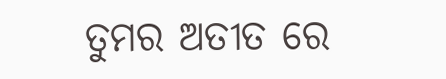ତୁମର ଅତୀତ ରେ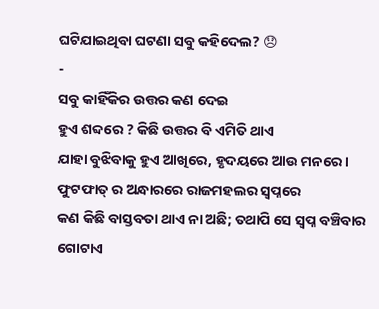ଘଟିଯାଇଥିବା ଘଟଣା ସବୁ କହିଦେଲ? 😞
-
ସବୁ କାହିଁକିର ଉତ୍ତର କଣ ଦେଇ
ହୁଏ ଶବ୍ଦରେ ? କିଛି ଉତ୍ତର ବି ଏମିତି ଥାଏ
ଯାହା ବୁଝିବାକୁ ହୁଏ ଆଖିରେ, ହୃଦୟରେ ଆଉ ମନରେ ।
ଫୁଟଫାତ୍ ର ଅନ୍ଧାରରେ ରାଜମହଲର ସ୍ୱପ୍ନରେ
କଣ କିଛି ବାସ୍ତବତା ଥାଏ ନା ଅଛି; ତଥାପି ସେ ସ୍ୱପ୍ନ ବଞ୍ଚିବାର
ଗୋଟାଏ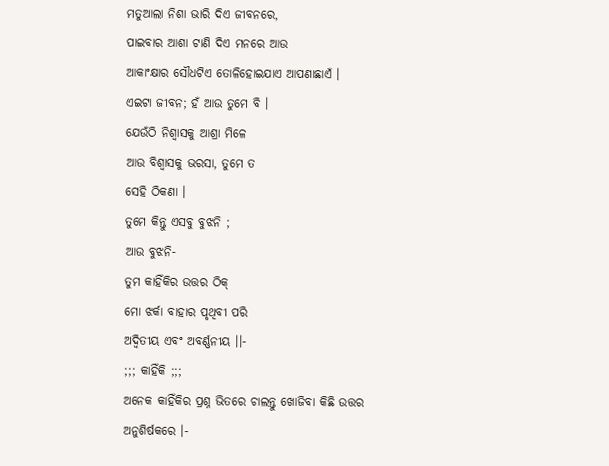ମତୁଆଲା ନିଶା ଭାରି ଦିଏ ଜୀବନରେ,
ପାଇବାର ଆଶା ଟାଣି ଦିଏ ମନରେ ଆଉ
ଆକାଂକ୍ଷାର ସୌଧଟିଏ ତୋଳିହୋଇଯାଏ ଆପଣାଛାଏଁ ।
ଏଇଟା ଜୀବନ; ହଁ ଆଉ ତୁମେ ବି ।
ଯେଉଁଠି ନିଶ୍ୱାସକୁ ଆଶ୍ରା ମିଳେ
ଆଉ ବିଶ୍ୱାସକୁ ଭରସା, ତୁମେ ତ
ସେହି ଠିକଣା ।
ତୁମେ କିନ୍ତୁ ଏସବୁ ବୁଝନି ;
ଆଉ ବୁଝନି-
ତୁମ କାହିଁକିର ଉତ୍ତର ଠିକ୍
ମୋ ଝର୍କା ବାହାର ପୃଥିବୀ ପରି
ଅଦ୍ଵିତୀୟ ଏବଂ ଅବର୍ଣ୍ଣନୀୟ ।।-
;;; କାହିଁକି ;;;
ଅନେକ କାହିଁକିର ପ୍ରଶ୍ନ ଭିତରେ ଚାଲନ୍ତୁ ଖୋଜିବା କିଛି ଉତ୍ତର ଅନୁଶିର୍ଷକରେ ।-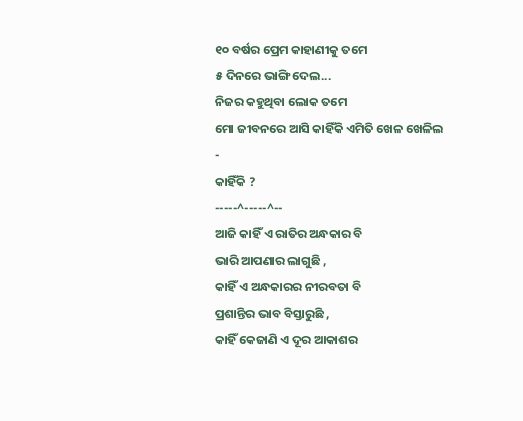୧୦ ବର୍ଷର ପ୍ରେମ କାହାଣୀକୁ ତମେ
୫ ଦିନରେ ଭାଙ୍ଗି ଦେଲ...
ନିଜର କହୁଥିବା ଲୋକ ତମେ
ମୋ ଜୀବନରେ ଆସି କାହିଁକି ଏମିତି ଖେଳ ଖେଳିଲ
-
କାହିଁକି ?
-----^-----^--
ଆଜି କାହିଁ ଏ ରାତିର ଅନ୍ଧକାର ବି
ଭାରି ଆପଣାର ଲାଗୁଛି ,
କାହିଁ ଏ ଅନ୍ଧକାରର ନୀରବତା ବି
ପ୍ରଶାନ୍ତିର ଭାବ ବିସ୍ତାରୁଛି ,
କାହିଁ କେଜାଣି ଏ ଦୂର ଆକାଶର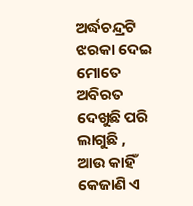ଅର୍ଦ୍ଧଚନ୍ଦ୍ରଟି
ଝରକା ଦେଇ ମୋତେ ଅବିରତ ଦେଖୁଛି ପରି ଲାଗୁଛି ,
ଆଉ କାହିଁ କେଜାଣି ଏ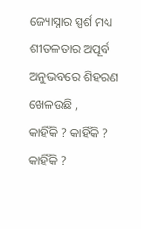ଜ୍ୟୋସ୍ନାର ସ୍ପର୍ଶ ମଧ୍ୟ
ଶୀତଳତାର ଅପୂର୍ବ ଅନୁଭବରେ ଶିହରଣ ଖେଳଉଛି ,
କାହିଁକି ? କାହିଁକି ? କାହିଁକି ?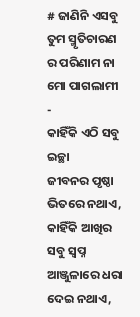# ଜାଣିନି ଏସବୁ ତୁମ ସ୍ମୃତିଚାରଣ ର ପରିଣାମ ନା ମୋ ପାଗଲାମୀ
-
କାହିଁକି ଏଠି ସବୁ ଇଚ୍ଛା
ଜୀବନର ପୃଷ୍ଠା ଭିତରେ ନଥାଏ,
କାହିଁକି ଆଖିର ସବୁ ସ୍ବପ୍ନ
ଆଞ୍ଜୁଳାରେ ଧରା ଦେଇ ନଥାଏ,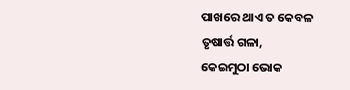ପାଖରେ ଥାଏ ତ କେବଳ
ତୃଷାର୍ତ୍ତ ଗଳା,
କେଇମୁଠା ଭୋକ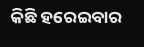କିଛି ହରେଇବାର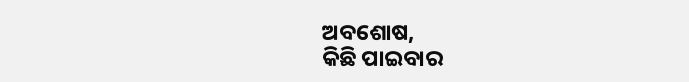ଅବଶୋଷ,
କିଛି ପାଇବାର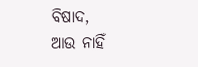ବିଷାଦ,
ଆଉ ନାହିଁ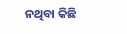ନଥିବା କିଛି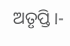ଅତୃପ୍ତି।-